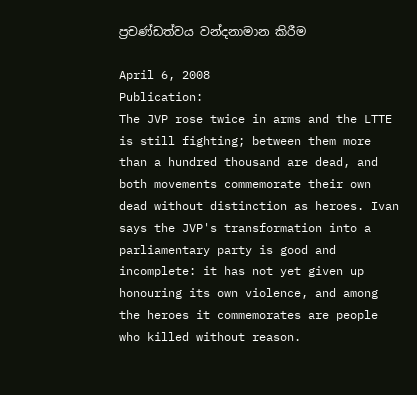ප්‍රචණ්ඩත්වය වන්දනාමාන කිරීම

April 6, 2008
Publication:
The JVP rose twice in arms and the LTTE is still fighting; between them more than a hundred thousand are dead, and both movements commemorate their own dead without distinction as heroes. Ivan says the JVP's transformation into a parliamentary party is good and incomplete: it has not yet given up honouring its own violence, and among the heroes it commemorates are people who killed without reason.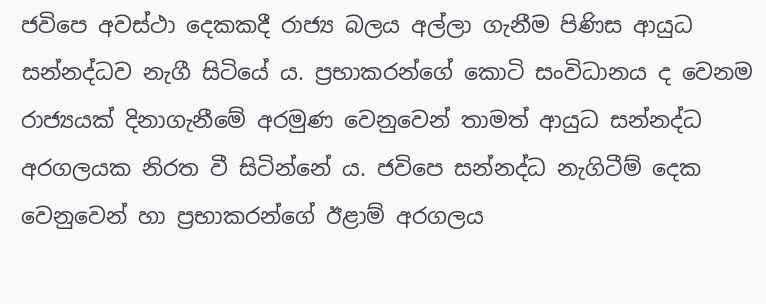ජවිපෙ අවස්ථා දෙකකදී රාජ්‍ය බලය අල්ලා ගැනීම පිණිස ආයුධ සන්නද්ධව නැගී සිටියේ ය. ප්‍රභාකරන්ගේ කොටි සංවිධානය ද වෙනම රාජ්‍යයක් දිනාගැනීමේ අරමුණ වෙනුවෙන් තාමත් ආයුධ සන්නද්ධ අරගලයක නිරත වී සිටින්නේ ය. ජවිපෙ සන්නද්ධ නැගිටීම් දෙක වෙනුවෙන් හා ප්‍රභාකරන්ගේ ඊළාම් අරගලය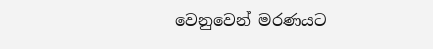වෙනුවෙන් මරණයට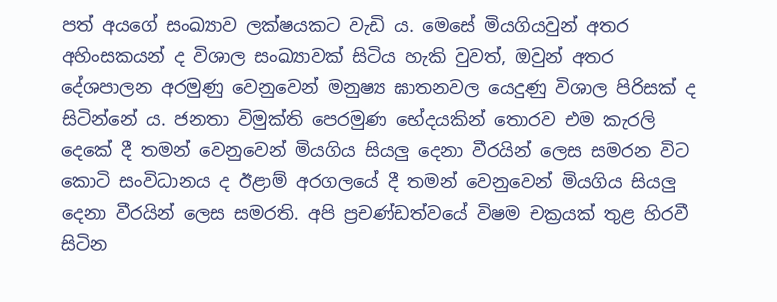පත් අයගේ සංඛ්‍යාව ලක්ෂයකට වැඩි ය. මෙසේ මියගියවුන් අතර අහිංසකයන් ද විශාල සංඛ්‍යාවක් සිටිය හැකි වුවත්, ඔවුන් අතර දේශපාලන අරමුණු වෙනුවෙන් මනුෂ්‍ය ඝාතනවල යෙදුණු විශාල පිරිසක් ද සිටින්නේ ය. ජනතා විමුක්ති පෙරමුණ භේදයකින් තොරව එම කැරලි දෙකේ දී තමන් වෙනුවෙන් මියගිය සියලු දෙනා වීරයින් ලෙස සමරන විට කොටි සංවිධානය ද ඊළාම් අරගලයේ දී තමන් වෙනුවෙන් මියගිය සියලු දෙනා වීරයින් ලෙස සමරති. අපි ප්‍රචණ්ඩත්වයේ විෂම චක්‍රයක් තුළ හිරවී සිටින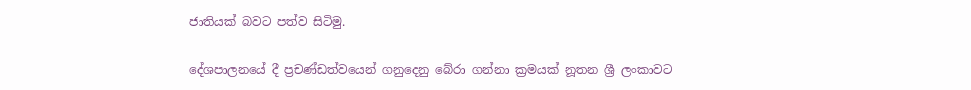ජාතියක් බවට පත්ව සිටිමු.

දේශපාලනයේ දී ප්‍රචණ්ඩත්වයෙන් ගනුදෙනු බේරා ගන්නා ක්‍රමයක් නූතන ශ්‍රී ලංකාවට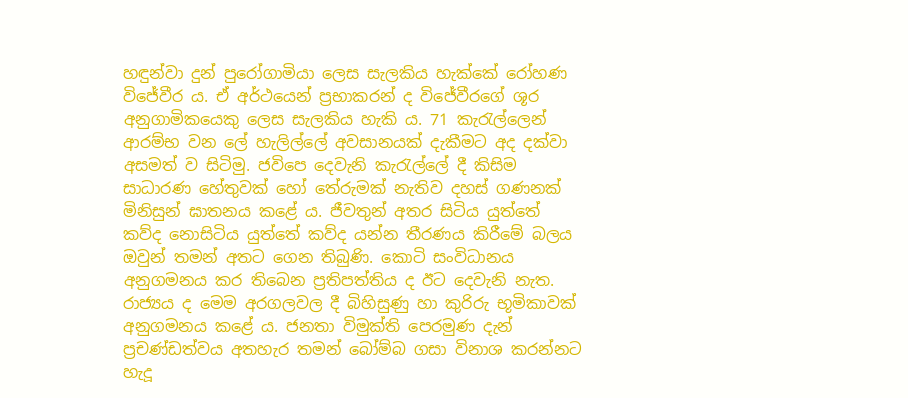හඳුන්වා දුන් පුරෝගාමියා ලෙස සැලකිය හැක්කේ රෝහණ විජේවීර ය. ඒ අර්ථයෙන් ප්‍රභාකරන් ද විජේවීරගේ ශූර අනුගාමිකයෙකු ලෙස සැලකිය හැකි ය. 71 කැරැල්ලෙන් ආරම්භ වන ලේ හැලිල්ලේ අවසානයක් දැකීමට අද දක්වා අසමත් ව සිටිමු. ජවිපෙ දෙවැනි කැරැල්ලේ දී කිසිම සාධාරණ හේතුවක් හෝ තේරුමක් නැතිව දහස් ගණනක් මිනිසුන් ඝාතනය කළේ ය. ජීවතුන් අතර සිටිය යුත්තේ කව්ද නොසිටිය යුත්තේ කව්ද යන්න තීරණය කිරීමේ බලය ඔවුන් තමන් අතට ගෙන තිබුණි. කොටි සංවිධානය අනුගමනය කර තිබෙන ප්‍රතිපත්තිය ද ඊට දෙවැනි නැත. රාජ්‍යය ද මෙම අරගලවල දී බිහිසුණු හා කුරිරු භූමිකාවක් අනුගමනය කළේ ය. ජනතා විමුක්ති පෙරමුණ දැන් ප්‍රචණ්ඩත්වය අතහැර තමන් බෝම්බ ගසා විනාශ කරන්නට හැදූ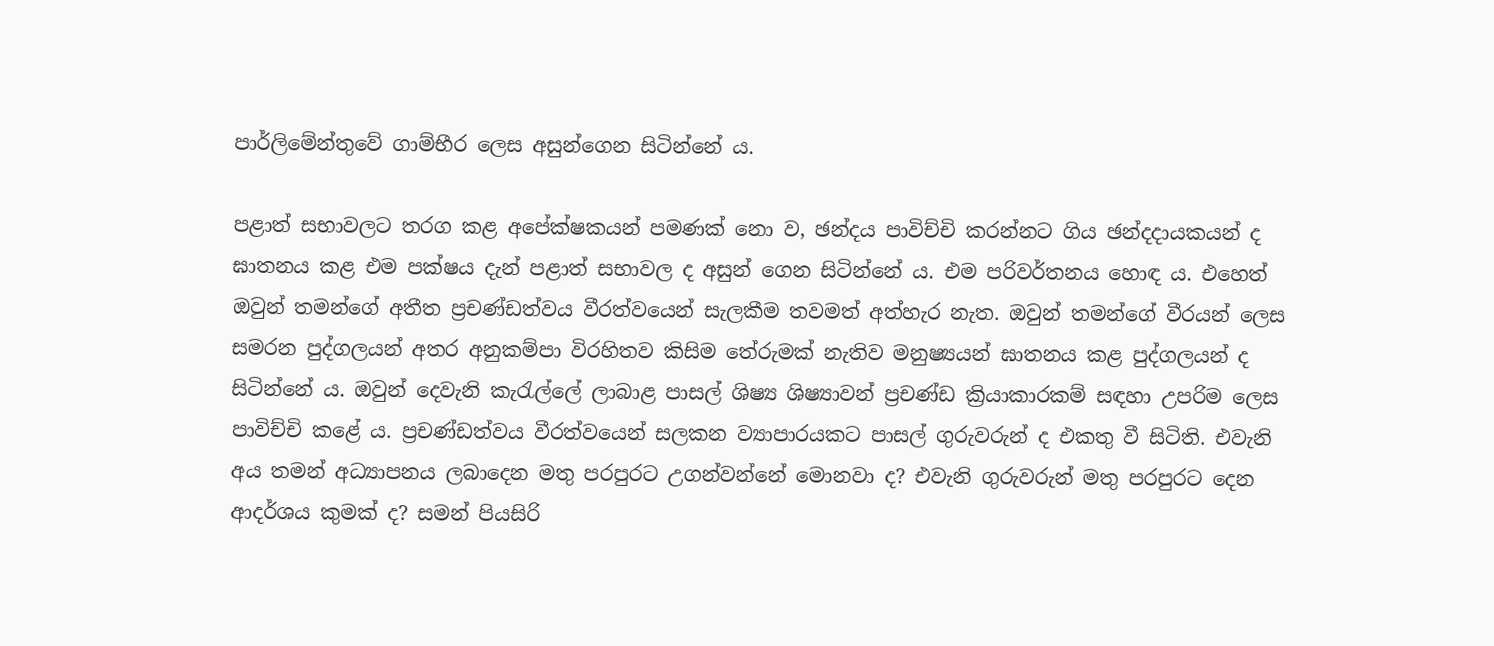පාර්ලිමේන්තුවේ ගාම්භීර ලෙස අසුන්ගෙන සිටින්නේ ය.

පළාත් සභාවලට තරග කළ අපේක්ෂකයන් පමණක් නො ව, ඡන්දය පාවිච්චි කරන්නට ගිය ඡන්දදායකයන් ද ඝාතනය කළ එම පක්ෂය දැන් පළාත් සභාවල ද අසුන් ගෙන සිටින්නේ ය. එම පරිවර්තනය හොඳ ය. එහෙත් ඔවුන් තමන්ගේ අතීත ප්‍රචණ්ඩත්වය වීරත්වයෙන් සැලකීම තවමත් අත්හැර නැත. ඔවුන් තමන්ගේ වීරයන් ලෙස සමරන පුද්ගලයන් අතර අනුකම්පා විරහිතව කිසිම තේරුමක් නැතිව මනුෂ්‍යයන් ඝාතනය කළ පුද්ගලයන් ද සිටින්නේ ය. ඔවුන් දෙවැනි කැරැල්ලේ ලාබාළ පාසල් ශිෂ්‍ය ශිෂ්‍යාවන් ප්‍රචණ්ඩ ක්‍රියාකාරකම් සඳහා උපරිම ලෙස පාවිච්චි කළේ ය. ප්‍රචණ්ඩත්වය වීරත්වයෙන් සලකන ව්‍යාපාරයකට පාසල් ගුරුවරුන් ද එකතු වී සිටිති. එවැනි අය තමන් අධ්‍යාපනය ලබාදෙන මතු පරපුරට උගන්වන්නේ මොනවා ද? එවැනි ගුරුවරුන් මතු පරපුරට දෙන ආදර්ශය කුමක් ද? සමන් පියසිරි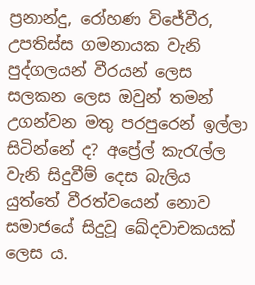ප්‍රනාන්දු, රෝහණ විජේවීර, උපතිස්ස ගමනායක වැනි පුද්ගලයන් වීරයන් ලෙස සලකන ලෙස ඔවුන් තමන් උගන්වන මතු පරපුරෙන් ඉල්ලා සිටින්නේ ද? අප්‍රේල් කැරැල්ල වැනි සිදුවීම් දෙස බැලිය යුත්තේ වීරත්වයෙන් නොව සමාජයේ සිදුවූ ඛේදවාචකයක් ලෙස ය.